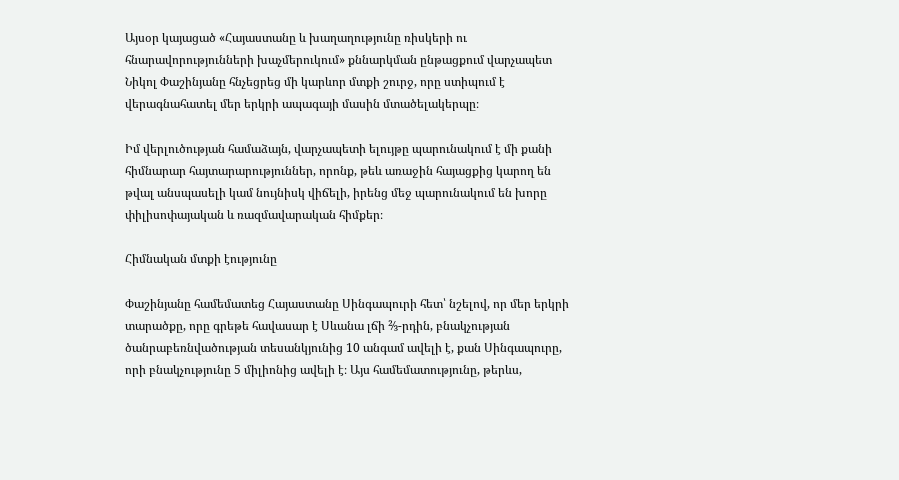Այսօր կայացած «Հայաստանը և խաղաղությունը ռիսկերի ու հնարավորությունների խաչմերուկում» քննարկման ընթացքում վարչապետ Նիկոլ Փաշինյանը հնչեցրեց մի կարևոր մտքի շուրջ, որը ստիպում է վերագնահատել մեր երկրի ապագայի մասին մտածելակերպը։

Իմ վերլուծության համաձայն, վարչապետի ելույթը պարունակում է մի քանի հիմնարար հայտարարություններ, որոնք, թեև առաջին հայացքից կարող են թվալ անսպասելի կամ նույնիսկ վիճելի, իրենց մեջ պարունակում են խորը փիլիսոփայական և ռազմավարական հիմքեր։

Հիմնական մտքի էությունը

Փաշինյանը համեմատեց Հայաստանը Սինգապուրի հետ՝ նշելով, որ մեր երկրի տարածքը, որը գրեթե հավասար է Սևանա լճի ⅔-րդին, բնակչության ծանրաբեռնվածության տեսանկյունից 10 անգամ ավելի է, քան Սինգապուրը, որի բնակչությունը 5 միլիոնից ավելի է։ Այս համեմատությունը, թերևս,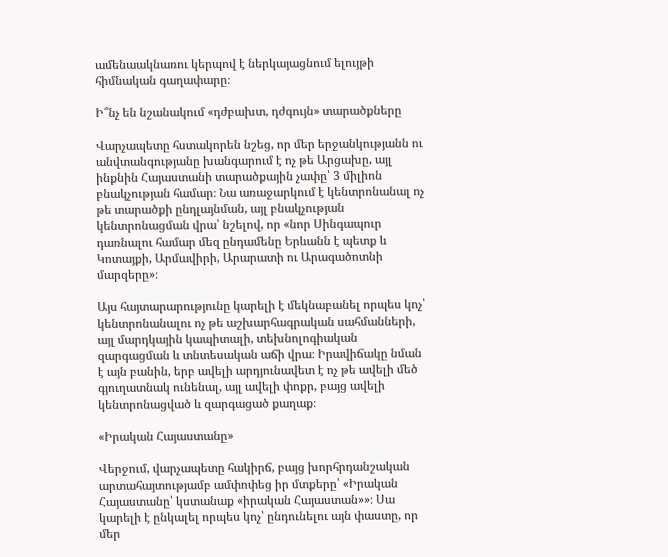ամենաակնառու կերպով է ներկայացնում ելույթի հիմնական գաղափարը։

Ի՞նչ են նշանակում «դժբախտ, դժգույն» տարածքները

Վարչապետը հստակորեն նշեց, որ մեր երջանկությանն ու անվտանգությանը խանգարում է ոչ թե Արցախը, այլ ինքնին Հայաստանի տարածքային չափը՝ 3 միլիոն բնակչության համար։ Նա առաջարկում է կենտրոնանալ ոչ թե տարածքի ընդլայնման, այլ բնակչության կենտրոնացման վրա՝ նշելով, որ «նոր Սինգապուր դառնալու համար մեզ ընդամենը Երևանն է պետք և Կոտայքի, Արմավիրի, Արարատի ու Արագածոտնի մարզերը»։

Այս հայտարարությունը կարելի է մեկնաբանել որպես կոչ՝ կենտրոնանալու ոչ թե աշխարհագրական սահմանների, այլ մարդկային կապիտալի, տեխնոլոգիական զարգացման և տնտեսական աճի վրա։ Իրավիճակը նման է այն բանին, երբ ավելի արդյունավետ է ոչ թե ավելի մեծ գյուղատնակ ունենալ, այլ ավելի փոքր, բայց ավելի կենտրոնացված և զարգացած քաղաք։

«Իրական Հայաստանը»

Վերջում, վարչապետը հակիրճ, բայց խորհրդանշական արտահայտությամբ ամփոփեց իր մտքերը՝ «Իրական Հայաստանը՝ կստանաք «իրական Հայաստան»»։ Սա կարելի է ընկալել որպես կոչ՝ ընդունելու այն փաստը, որ մեր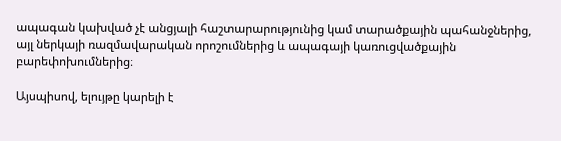ապագան կախված չէ անցյալի հաշտարարությունից կամ տարածքային պահանջներից, այլ ներկայի ռազմավարական որոշումներից և ապագայի կառուցվածքային բարեփոխումներից։

Այսպիսով, ելույթը կարելի է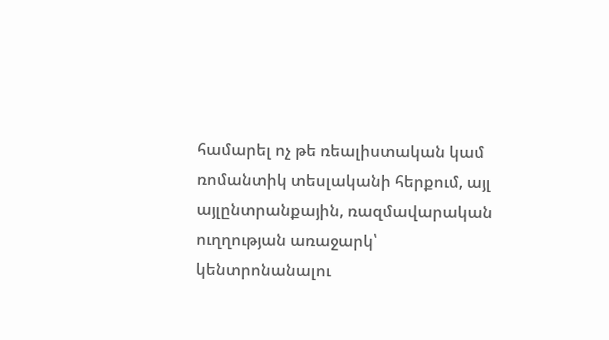համարել ոչ թե ռեալիստական կամ ռոմանտիկ տեսլականի հերքում, այլ այլընտրանքային, ռազմավարական ուղղության առաջարկ՝ կենտրոնանալու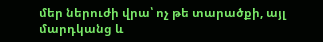մեր ներուժի վրա՝ ոչ թե տարածքի, այլ մարդկանց և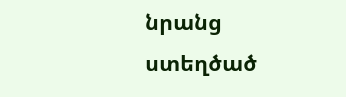նրանց ստեղծած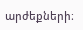արժեքների։